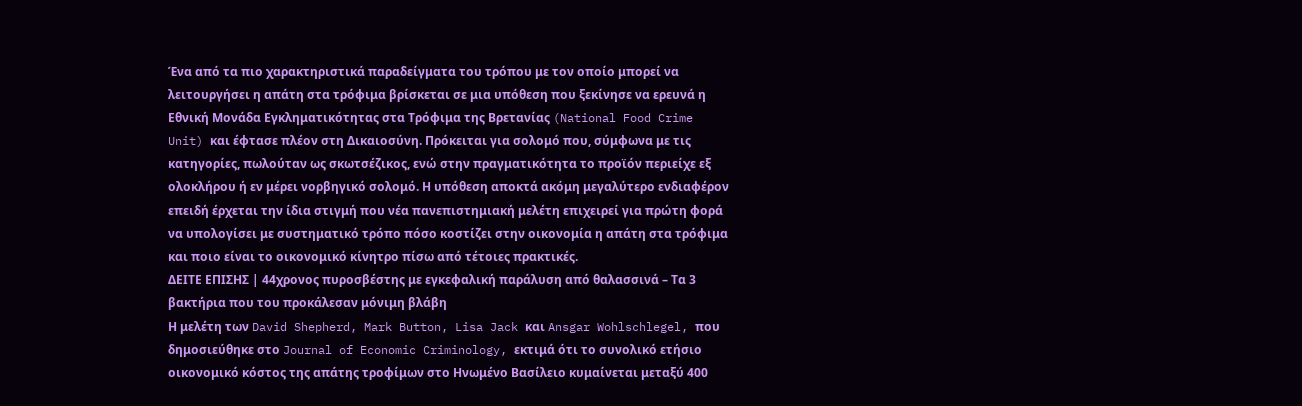Ένα από τα πιο χαρακτηριστικά παραδείγματα του τρόπου με τον οποίο μπορεί να λειτουργήσει η απάτη στα τρόφιμα βρίσκεται σε μια υπόθεση που ξεκίνησε να ερευνά η Εθνική Μονάδα Εγκληματικότητας στα Τρόφιμα της Βρετανίας (National Food Crime Unit) και έφτασε πλέον στη Δικαιοσύνη. Πρόκειται για σολομό που, σύμφωνα με τις κατηγορίες, πωλούταν ως σκωτσέζικος, ενώ στην πραγματικότητα το προϊόν περιείχε εξ ολοκλήρου ή εν μέρει νορβηγικό σολομό. Η υπόθεση αποκτά ακόμη μεγαλύτερο ενδιαφέρον επειδή έρχεται την ίδια στιγμή που νέα πανεπιστημιακή μελέτη επιχειρεί για πρώτη φορά να υπολογίσει με συστηματικό τρόπο πόσο κοστίζει στην οικονομία η απάτη στα τρόφιμα και ποιο είναι το οικονομικό κίνητρο πίσω από τέτοιες πρακτικές.
ΔΕΙΤΕ ΕΠΙΣΗΣ | 44χρονος πυροσβέστης με εγκεφαλική παράλυση από θαλασσινά – Τα 3 βακτήρια που του προκάλεσαν μόνιμη βλάβη
Η μελέτη των David Shepherd, Mark Button, Lisa Jack και Ansgar Wohlschlegel, που δημοσιεύθηκε στο Journal of Economic Criminology, εκτιμά ότι το συνολικό ετήσιο οικονομικό κόστος της απάτης τροφίμων στο Ηνωμένο Βασίλειο κυμαίνεται μεταξύ 400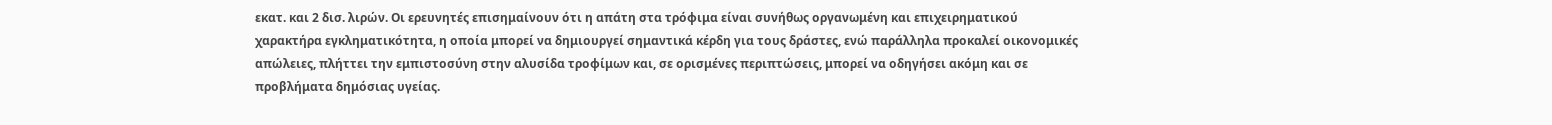εκατ. και 2 δισ. λιρών. Οι ερευνητές επισημαίνουν ότι η απάτη στα τρόφιμα είναι συνήθως οργανωμένη και επιχειρηματικού χαρακτήρα εγκληματικότητα, η οποία μπορεί να δημιουργεί σημαντικά κέρδη για τους δράστες, ενώ παράλληλα προκαλεί οικονομικές απώλειες, πλήττει την εμπιστοσύνη στην αλυσίδα τροφίμων και, σε ορισμένες περιπτώσεις, μπορεί να οδηγήσει ακόμη και σε προβλήματα δημόσιας υγείας.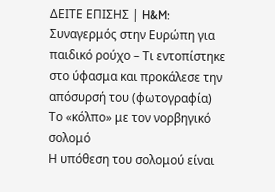ΔΕΙΤΕ ΕΠΙΣΗΣ | H&M: Συναγερμός στην Ευρώπη για παιδικό ρούχο – Τι εντοπίστηκε στο ύφασμα και προκάλεσε την απόσυρσή του (φωτογραφία)
Το «κόλπο» με τον νορβηγικό σολομό
Η υπόθεση του σολομού είναι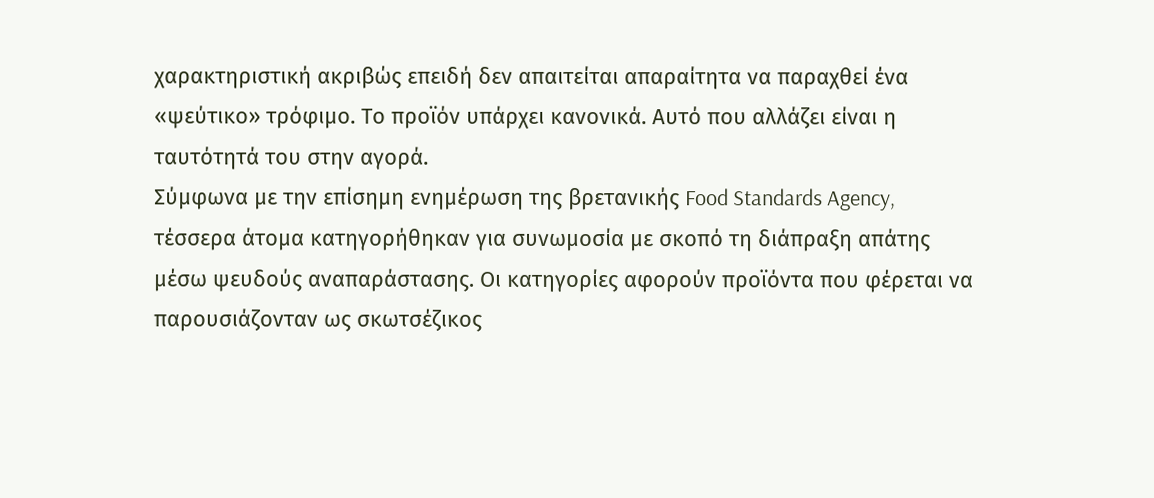χαρακτηριστική ακριβώς επειδή δεν απαιτείται απαραίτητα να παραχθεί ένα «ψεύτικο» τρόφιμο. Το προϊόν υπάρχει κανονικά. Αυτό που αλλάζει είναι η ταυτότητά του στην αγορά.
Σύμφωνα με την επίσημη ενημέρωση της βρετανικής Food Standards Agency, τέσσερα άτομα κατηγορήθηκαν για συνωμοσία με σκοπό τη διάπραξη απάτης μέσω ψευδούς αναπαράστασης. Οι κατηγορίες αφορούν προϊόντα που φέρεται να παρουσιάζονταν ως σκωτσέζικος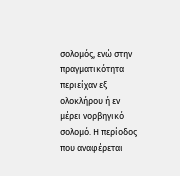σολομός, ενώ στην πραγματικότητα περιείχαν εξ ολοκλήρου ή εν μέρει νορβηγικό σολομό. Η περίοδος που αναφέρεται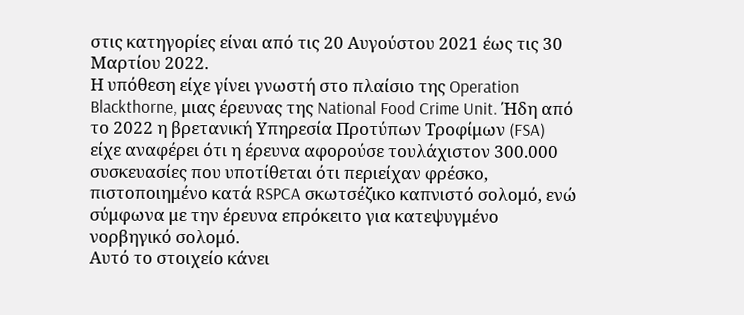στις κατηγορίες είναι από τις 20 Αυγούστου 2021 έως τις 30 Μαρτίου 2022.
Η υπόθεση είχε γίνει γνωστή στο πλαίσιο της Operation Blackthorne, μιας έρευνας της National Food Crime Unit. Ήδη από το 2022 η βρετανική Υπηρεσία Προτύπων Τροφίμων (FSA) είχε αναφέρει ότι η έρευνα αφορούσε τουλάχιστον 300.000 συσκευασίες που υποτίθεται ότι περιείχαν φρέσκο, πιστοποιημένο κατά RSPCA σκωτσέζικο καπνιστό σολομό, ενώ σύμφωνα με την έρευνα επρόκειτο για κατεψυγμένο νορβηγικό σολομό.
Αυτό το στοιχείο κάνει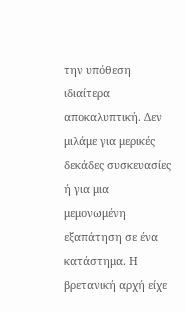την υπόθεση ιδιαίτερα αποκαλυπτική. Δεν μιλάμε για μερικές δεκάδες συσκευασίες ή για μια μεμονωμένη εξαπάτηση σε ένα κατάστημα. Η βρετανική αρχή είχε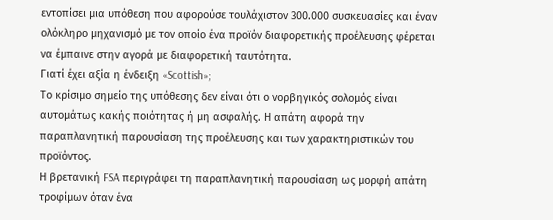εντοπίσει μια υπόθεση που αφορούσε τουλάχιστον 300.000 συσκευασίες και έναν ολόκληρο μηχανισμό με τον οποίο ένα προϊόν διαφορετικής προέλευσης φέρεται να έμπαινε στην αγορά με διαφορετική ταυτότητα.
Γιατί έχει αξία η ένδειξη «Scottish»;
Το κρίσιμο σημείο της υπόθεσης δεν είναι ότι ο νορβηγικός σολομός είναι αυτομάτως κακής ποιότητας ή μη ασφαλής. Η απάτη αφορά την παραπλανητική παρουσίαση της προέλευσης και των χαρακτηριστικών του προϊόντος.
Η βρετανική FSA περιγράφει τη παραπλανητική παρουσίαση ως μορφή απάτη τροφίμων όταν ένα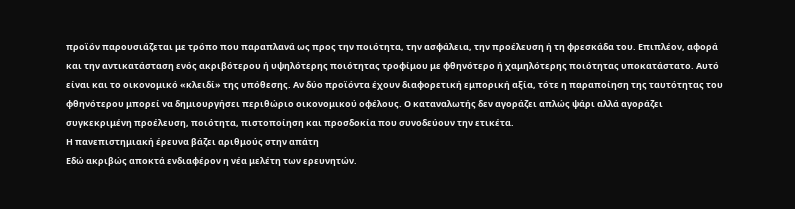προϊόν παρουσιάζεται με τρόπο που παραπλανά ως προς την ποιότητα, την ασφάλεια, την προέλευση ή τη φρεσκάδα του. Επιπλέον, αφορά και την αντικατάσταση ενός ακριβότερου ή υψηλότερης ποιότητας τροφίμου με φθηνότερο ή χαμηλότερης ποιότητας υποκατάστατο. Αυτό είναι και το οικονομικό «κλειδί» της υπόθεσης. Αν δύο προϊόντα έχουν διαφορετική εμπορική αξία, τότε η παραποίηση της ταυτότητας του φθηνότερου μπορεί να δημιουργήσει περιθώριο οικονομικού οφέλους. Ο καταναλωτής δεν αγοράζει απλώς ψάρι αλλά αγοράζει συγκεκριμένη προέλευση, ποιότητα, πιστοποίηση και προσδοκία που συνοδεύουν την ετικέτα.
Η πανεπιστημιακή έρευνα βάζει αριθμούς στην απάτη
Εδώ ακριβώς αποκτά ενδιαφέρον η νέα μελέτη των ερευνητών.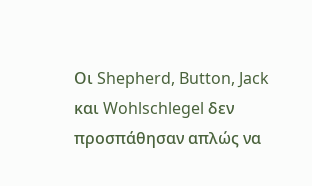Οι Shepherd, Button, Jack και Wohlschlegel δεν προσπάθησαν απλώς να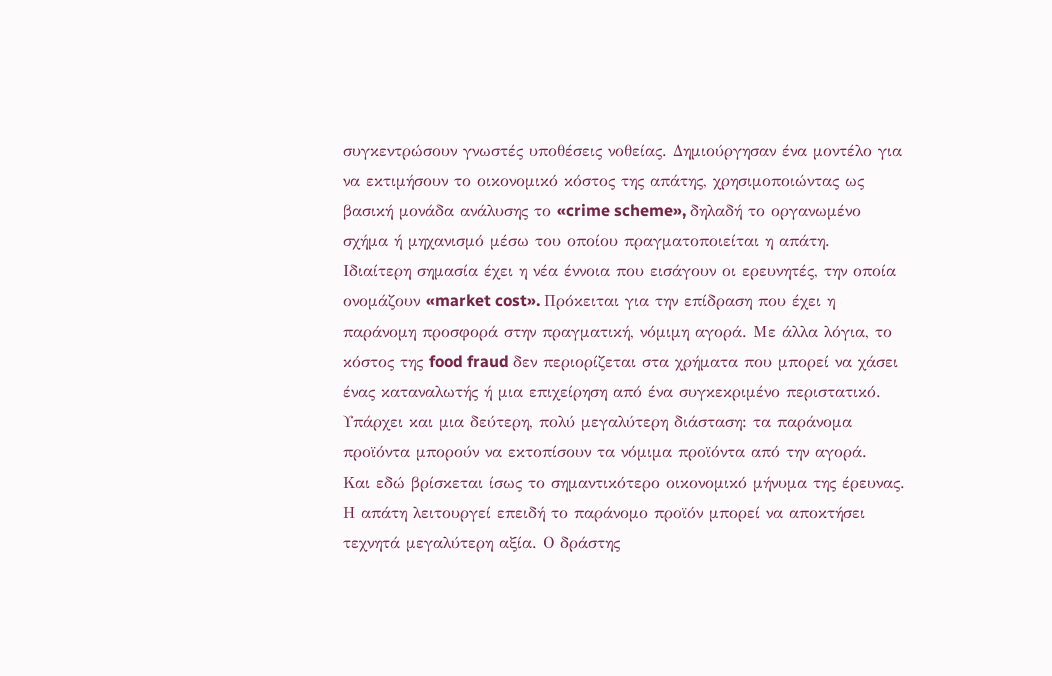συγκεντρώσουν γνωστές υποθέσεις νοθείας. Δημιούργησαν ένα μοντέλο για να εκτιμήσουν το οικονομικό κόστος της απάτης, χρησιμοποιώντας ως βασική μονάδα ανάλυσης το «crime scheme», δηλαδή το οργανωμένο σχήμα ή μηχανισμό μέσω του οποίου πραγματοποιείται η απάτη.
Ιδιαίτερη σημασία έχει η νέα έννοια που εισάγουν οι ερευνητές, την οποία ονομάζουν «market cost». Πρόκειται για την επίδραση που έχει η παράνομη προσφορά στην πραγματική, νόμιμη αγορά. Με άλλα λόγια, το κόστος της food fraud δεν περιορίζεται στα χρήματα που μπορεί να χάσει ένας καταναλωτής ή μια επιχείρηση από ένα συγκεκριμένο περιστατικό. Υπάρχει και μια δεύτερη, πολύ μεγαλύτερη διάσταση: τα παράνομα προϊόντα μπορούν να εκτοπίσουν τα νόμιμα προϊόντα από την αγορά.
Και εδώ βρίσκεται ίσως το σημαντικότερο οικονομικό μήνυμα της έρευνας. Η απάτη λειτουργεί επειδή το παράνομο προϊόν μπορεί να αποκτήσει τεχνητά μεγαλύτερη αξία. Ο δράστης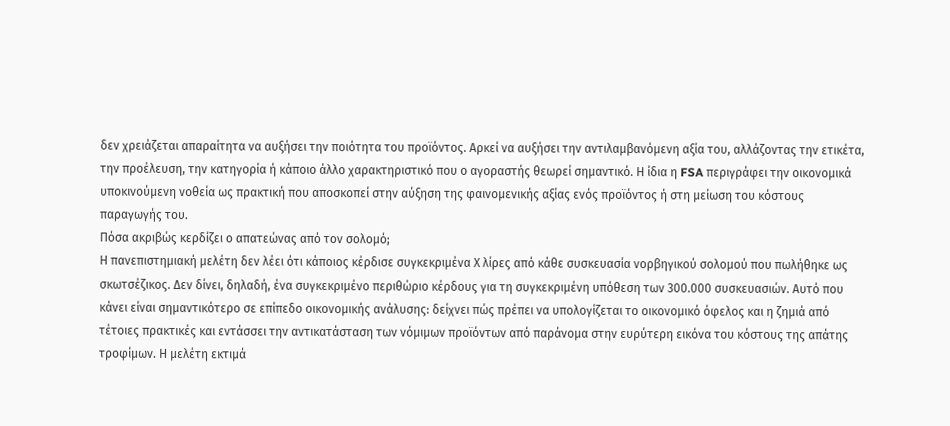δεν χρειάζεται απαραίτητα να αυξήσει την ποιότητα του προϊόντος. Αρκεί να αυξήσει την αντιλαμβανόμενη αξία του, αλλάζοντας την ετικέτα, την προέλευση, την κατηγορία ή κάποιο άλλο χαρακτηριστικό που ο αγοραστής θεωρεί σημαντικό. Η ίδια η FSA περιγράφει την οικονομικά υποκινούμενη νοθεία ως πρακτική που αποσκοπεί στην αύξηση της φαινομενικής αξίας ενός προϊόντος ή στη μείωση του κόστους παραγωγής του.
Πόσα ακριβώς κερδίζει ο απατεώνας από τον σολομό;
Η πανεπιστημιακή μελέτη δεν λέει ότι κάποιος κέρδισε συγκεκριμένα Χ λίρες από κάθε συσκευασία νορβηγικού σολομού που πωλήθηκε ως σκωτσέζικος. Δεν δίνει, δηλαδή, ένα συγκεκριμένο περιθώριο κέρδους για τη συγκεκριμένη υπόθεση των 300.000 συσκευασιών. Αυτό που κάνει είναι σημαντικότερο σε επίπεδο οικονομικής ανάλυσης: δείχνει πώς πρέπει να υπολογίζεται το οικονομικό όφελος και η ζημιά από τέτοιες πρακτικές και εντάσσει την αντικατάσταση των νόμιμων προϊόντων από παράνομα στην ευρύτερη εικόνα του κόστους της απάτης τροφίμων. Η μελέτη εκτιμά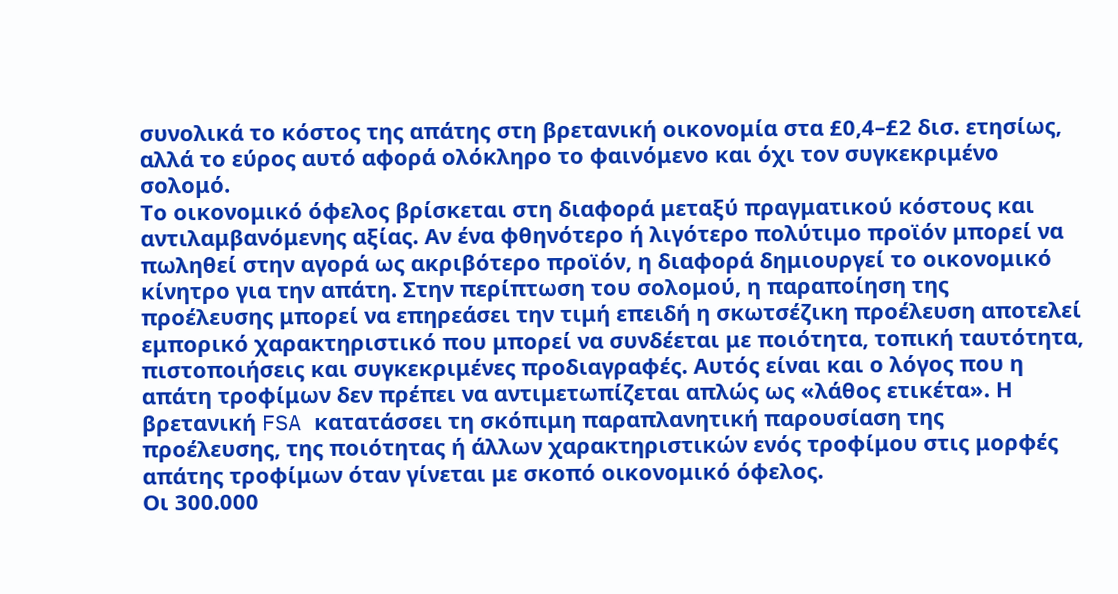συνολικά το κόστος της απάτης στη βρετανική οικονομία στα £0,4–£2 δισ. ετησίως, αλλά το εύρος αυτό αφορά ολόκληρο το φαινόμενο και όχι τον συγκεκριμένο σολομό.
Το οικονομικό όφελος βρίσκεται στη διαφορά μεταξύ πραγματικού κόστους και αντιλαμβανόμενης αξίας. Αν ένα φθηνότερο ή λιγότερο πολύτιμο προϊόν μπορεί να πωληθεί στην αγορά ως ακριβότερο προϊόν, η διαφορά δημιουργεί το οικονομικό κίνητρο για την απάτη. Στην περίπτωση του σολομού, η παραποίηση της προέλευσης μπορεί να επηρεάσει την τιμή επειδή η σκωτσέζικη προέλευση αποτελεί εμπορικό χαρακτηριστικό που μπορεί να συνδέεται με ποιότητα, τοπική ταυτότητα, πιστοποιήσεις και συγκεκριμένες προδιαγραφές. Αυτός είναι και ο λόγος που η απάτη τροφίμων δεν πρέπει να αντιμετωπίζεται απλώς ως «λάθος ετικέτα». Η βρετανική FSA κατατάσσει τη σκόπιμη παραπλανητική παρουσίαση της προέλευσης, της ποιότητας ή άλλων χαρακτηριστικών ενός τροφίμου στις μορφές απάτης τροφίμων όταν γίνεται με σκοπό οικονομικό όφελος.
Οι 300.000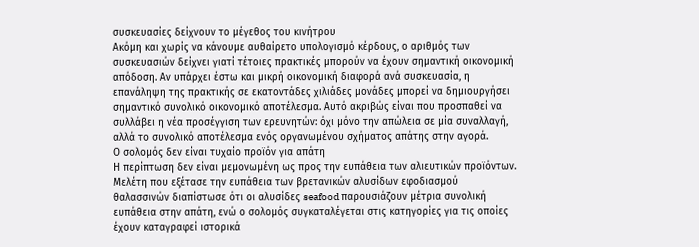συσκευασίες δείχνουν το μέγεθος του κινήτρου
Ακόμη και χωρίς να κάνουμε αυθαίρετο υπολογισμό κέρδους, ο αριθμός των συσκευασιών δείχνει γιατί τέτοιες πρακτικές μπορούν να έχουν σημαντική οικονομική απόδοση. Αν υπάρχει έστω και μικρή οικονομική διαφορά ανά συσκευασία, η επανάληψη της πρακτικής σε εκατοντάδες χιλιάδες μονάδες μπορεί να δημιουργήσει σημαντικό συνολικό οικονομικό αποτέλεσμα. Αυτό ακριβώς είναι που προσπαθεί να συλλάβει η νέα προσέγγιση των ερευνητών: όχι μόνο την απώλεια σε μία συναλλαγή, αλλά το συνολικό αποτέλεσμα ενός οργανωμένου σχήματος απάτης στην αγορά.
Ο σολομός δεν είναι τυχαίο προϊόν για απάτη
Η περίπτωση δεν είναι μεμονωμένη ως προς την ευπάθεια των αλιευτικών προϊόντων. Μελέτη που εξέτασε την ευπάθεια των βρετανικών αλυσίδων εφοδιασμού θαλασσινών διαπίστωσε ότι οι αλυσίδες seafood παρουσιάζουν μέτρια συνολική ευπάθεια στην απάτη, ενώ ο σολομός συγκαταλέγεται στις κατηγορίες για τις οποίες έχουν καταγραφεί ιστορικά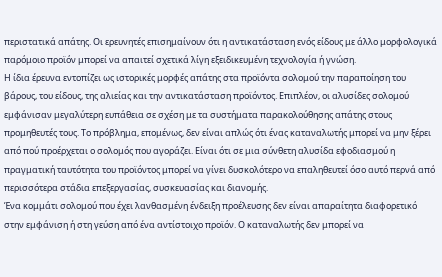περιστατικά απάτης. Οι ερευνητές επισημαίνουν ότι η αντικατάσταση ενός είδους με άλλο μορφολογικά παρόμοιο προϊόν μπορεί να απαιτεί σχετικά λίγη εξειδικευμένη τεχνολογία ή γνώση.
Η ίδια έρευνα εντοπίζει ως ιστορικές μορφές απάτης στα προϊόντα σολομού την παραποίηση του βάρους, του είδους, της αλιείας και την αντικατάσταση προϊόντος. Επιπλέον, οι αλυσίδες σολομού εμφάνισαν μεγαλύτερη ευπάθεια σε σχέση με τα συστήματα παρακολούθησης απάτης στους προμηθευτές τους. Το πρόβλημα, επομένως, δεν είναι απλώς ότι ένας καταναλωτής μπορεί να μην ξέρει από πού προέρχεται ο σολομός που αγοράζει. Είναι ότι σε μια σύνθετη αλυσίδα εφοδιασμού η πραγματική ταυτότητα του προϊόντος μπορεί να γίνει δυσκολότερο να επαληθευτεί όσο αυτό περνά από περισσότερα στάδια επεξεργασίας, συσκευασίας και διανομής.
Ένα κομμάτι σολομού που έχει λανθασμένη ένδειξη προέλευσης δεν είναι απαραίτητα διαφορετικό στην εμφάνιση ή στη γεύση από ένα αντίστοιχο προϊόν. Ο καταναλωτής δεν μπορεί να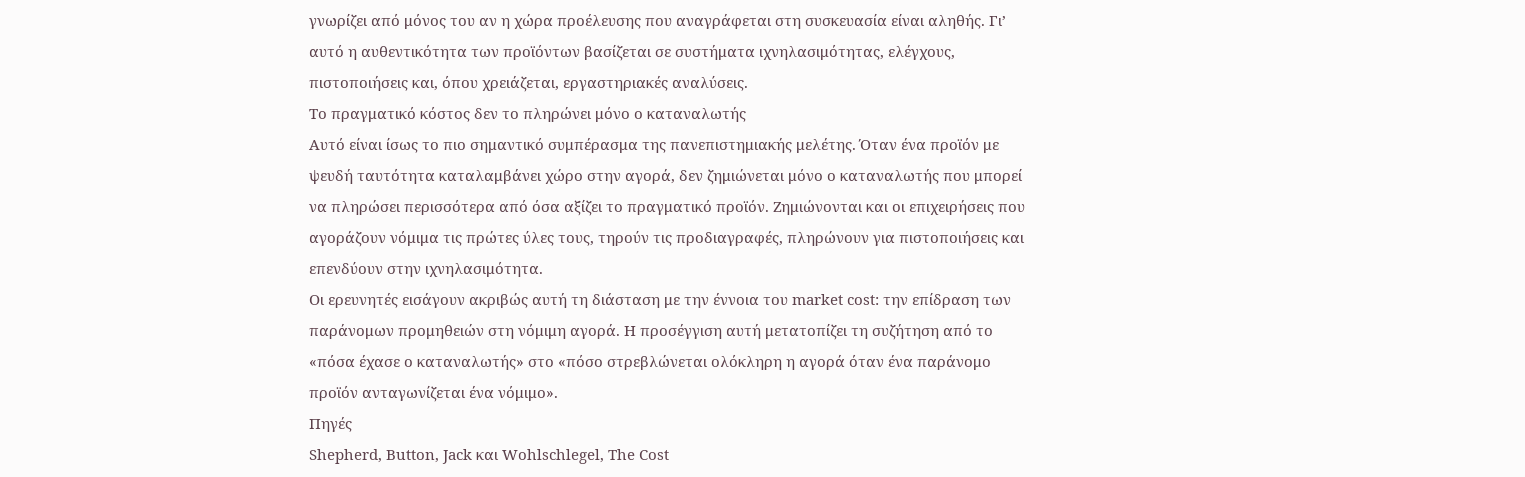γνωρίζει από μόνος του αν η χώρα προέλευσης που αναγράφεται στη συσκευασία είναι αληθής. Γι’ αυτό η αυθεντικότητα των προϊόντων βασίζεται σε συστήματα ιχνηλασιμότητας, ελέγχους, πιστοποιήσεις και, όπου χρειάζεται, εργαστηριακές αναλύσεις.
Το πραγματικό κόστος δεν το πληρώνει μόνο ο καταναλωτής
Αυτό είναι ίσως το πιο σημαντικό συμπέρασμα της πανεπιστημιακής μελέτης. Όταν ένα προϊόν με ψευδή ταυτότητα καταλαμβάνει χώρο στην αγορά, δεν ζημιώνεται μόνο ο καταναλωτής που μπορεί να πληρώσει περισσότερα από όσα αξίζει το πραγματικό προϊόν. Ζημιώνονται και οι επιχειρήσεις που αγοράζουν νόμιμα τις πρώτες ύλες τους, τηρούν τις προδιαγραφές, πληρώνουν για πιστοποιήσεις και επενδύουν στην ιχνηλασιμότητα.
Οι ερευνητές εισάγουν ακριβώς αυτή τη διάσταση με την έννοια του market cost: την επίδραση των παράνομων προμηθειών στη νόμιμη αγορά. Η προσέγγιση αυτή μετατοπίζει τη συζήτηση από το «πόσα έχασε ο καταναλωτής» στο «πόσο στρεβλώνεται ολόκληρη η αγορά όταν ένα παράνομο προϊόν ανταγωνίζεται ένα νόμιμο».
Πηγές
Shepherd, Button, Jack και Wohlschlegel, The Cost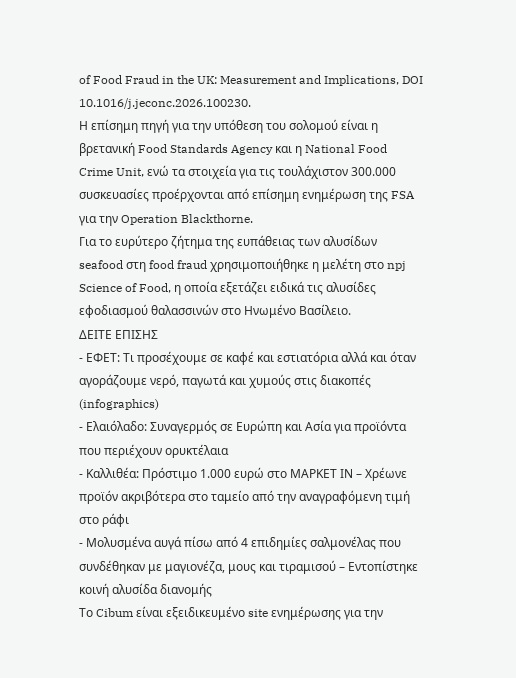of Food Fraud in the UK: Measurement and Implications, DOI 10.1016/j.jeconc.2026.100230.
Η επίσημη πηγή για την υπόθεση του σολομού είναι η βρετανική Food Standards Agency και η National Food Crime Unit, ενώ τα στοιχεία για τις τουλάχιστον 300.000 συσκευασίες προέρχονται από επίσημη ενημέρωση της FSA για την Operation Blackthorne.
Για το ευρύτερο ζήτημα της ευπάθειας των αλυσίδων seafood στη food fraud χρησιμοποιήθηκε η μελέτη στο npj Science of Food, η οποία εξετάζει ειδικά τις αλυσίδες εφοδιασμού θαλασσινών στο Ηνωμένο Βασίλειο.
ΔΕΙΤΕ ΕΠΙΣΗΣ
- ΕΦΕΤ: Τι προσέχουμε σε καφέ και εστιατόρια αλλά και όταν αγοράζουμε νερό, παγωτά και χυμούς στις διακοπές (infographics)
- Ελαιόλαδο: Συναγερμός σε Ευρώπη και Ασία για προϊόντα που περιέχουν ορυκτέλαια
- Καλλιθέα: Πρόστιμο 1.000 ευρώ στο ΜΑΡΚΕΤ ΙΝ – Χρέωνε προϊόν ακριβότερα στο ταμείο από την αναγραφόμενη τιμή στο ράφι
- Μολυσμένα αυγά πίσω από 4 επιδημίες σαλμονέλας που συνδέθηκαν με μαγιονέζα, μους και τιραμισού – Εντοπίστηκε κοινή αλυσίδα διανομής
Το Cibum είναι εξειδικευμένο site ενημέρωσης για την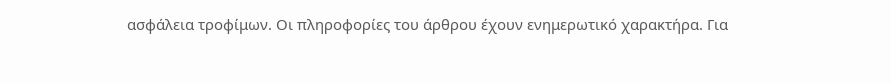ασφάλεια τροφίμων. Οι πληροφορίες του άρθρου έχουν ενημερωτικό χαρακτήρα. Για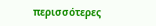περισσότερες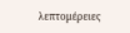λεπτομέρειες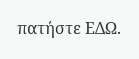πατήστε ΕΔΩ.